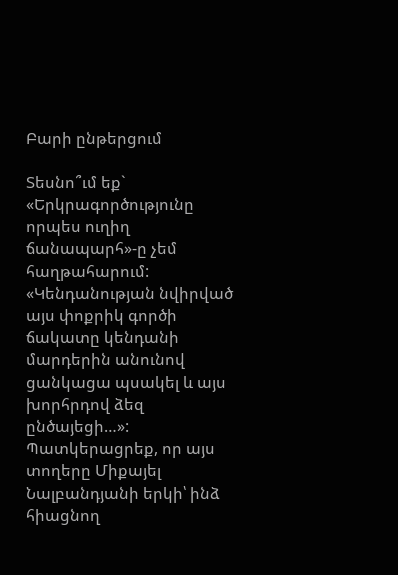Բարի ընթերցում

Տեսնո՞ւմ եք` «Երկրագործությունը որպես ուղիղ ճանապարհ»-ը չեմ հաղթահարում: «Կենդանության նվիրված այս փոքրիկ գործի ճակատը կենդանի մարդերին անունով ցանկացա պսակել և այս խորհրդով ձեզ ընծայեցի…»: Պատկերացրեք, որ այս տողերը Միքայել Նալբանդյանի երկի՝ ինձ հիացնող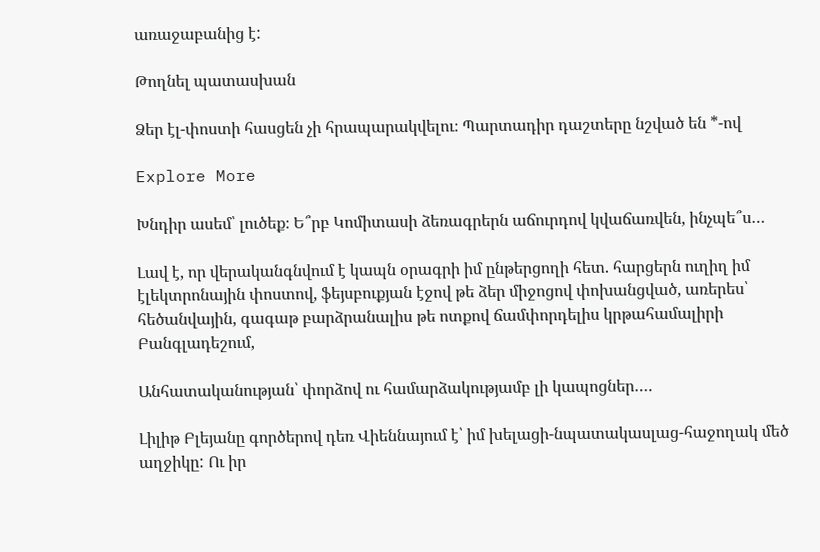առաջաբանից է:

Թողնել պատասխան

Ձեր էլ-փոստի հասցեն չի հրապարակվելու։ Պարտադիր դաշտերը նշված են *-ով

Explore More

Խնդիր ասեմ՝ լուծեք։ Ե՞րբ Կոմիտասի ձեռագրերն աճուրդով կվաճառվեն, ինչպե՞ս…

Լավ է, որ վերականգնվում է կապն օրագրի իմ ընթերցողի հետ. հարցերն ուղիղ իմ էլեկտրոնային փոստով, ֆեյսբուքյան էջով թե ձեր միջոցով փոխանցված, առերես՝ հեծանվային, գագաթ բարձրանալիս թե ոտքով ճամփորդելիս կրթահամալիրի Բանգլադեշում,

Անհատականության՝ փորձով ու համարձակությամբ լի կապոցներ….

Լիլիթ Բլեյանը գործերով դեռ Վիեննայում է՝ իմ խելացի-նպատակասլաց-հաջողակ մեծ աղջիկը: Ու իր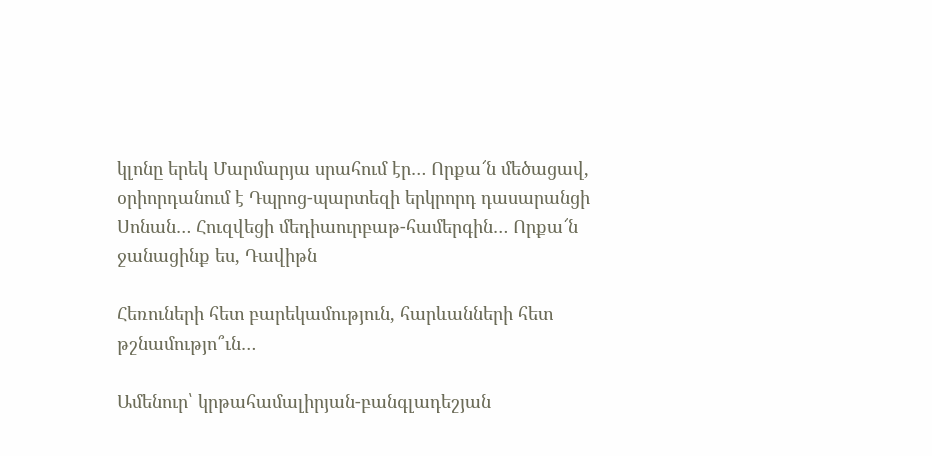կլոնը երեկ Մարմարյա սրահում էր… Որքա՜ն մեծացավ, օրիորդանում է Դպրոց-պարտեզի երկրորդ դասարանցի Սոնան… Հուզվեցի մեդիաուրբաթ-համերգին… Որքա՜ն ջանացինք ես, Դավիթն

Հեռուների հետ բարեկամություն, հարևանների հետ թշնամությո՞ւն…

Ամենուր՝ կրթահամալիրյան-բանգլադեշյան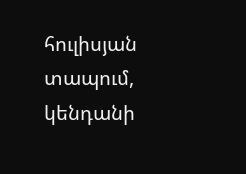հուլիսյան տապում, կենդանի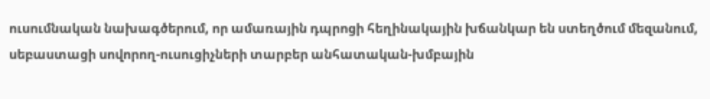ուսումնական նախագծերում, որ ամառային դպրոցի հեղինակային խճանկար են ստեղծում մեզանում, սեբաստացի սովորող-ուսուցիչների տարբեր անհատական-խմբային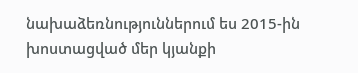նախաձեռնություններում ես 2015-ին խոստացված մեր կյանքի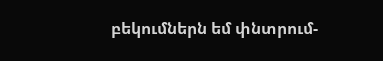բեկումներն եմ փնտրում-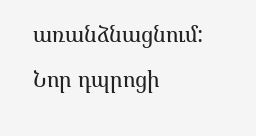առանձնացնում: Նոր դպրոցի